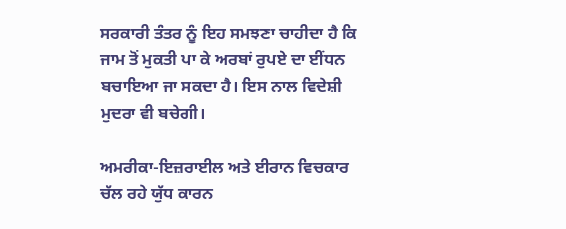ਸਰਕਾਰੀ ਤੰਤਰ ਨੂੰ ਇਹ ਸਮਝਣਾ ਚਾਹੀਦਾ ਹੈ ਕਿ ਜਾਮ ਤੋਂ ਮੁਕਤੀ ਪਾ ਕੇ ਅਰਬਾਂ ਰੁਪਏ ਦਾ ਈਂਧਨ ਬਚਾਇਆ ਜਾ ਸਕਦਾ ਹੈ। ਇਸ ਨਾਲ ਵਿਦੇਸ਼ੀ ਮੁਦਰਾ ਵੀ ਬਚੇਗੀ।

ਅਮਰੀਕਾ-ਇਜ਼ਰਾਈਲ ਅਤੇ ਈਰਾਨ ਵਿਚਕਾਰ ਚੱਲ ਰਹੇ ਯੁੱਧ ਕਾਰਨ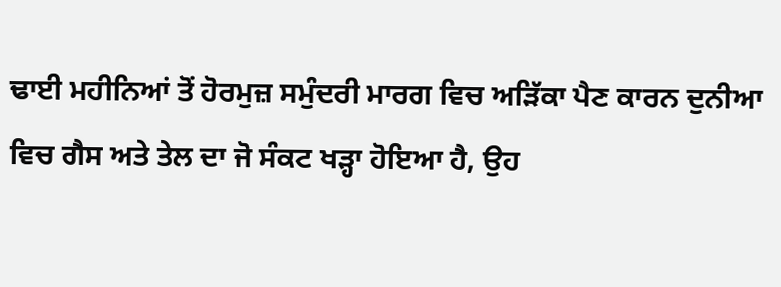ਢਾਈ ਮਹੀਨਿਆਂ ਤੋਂ ਹੋਰਮੁਜ਼ ਸਮੁੰਦਰੀ ਮਾਰਗ ਵਿਚ ਅੜਿੱਕਾ ਪੈਣ ਕਾਰਨ ਦੁਨੀਆ ਵਿਚ ਗੈਸ ਅਤੇ ਤੇਲ ਦਾ ਜੋ ਸੰਕਟ ਖੜ੍ਹਾ ਹੋਇਆ ਹੈ, ਉਹ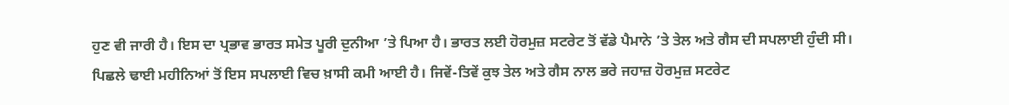ਹੁਣ ਵੀ ਜਾਰੀ ਹੈ। ਇਸ ਦਾ ਪ੍ਰਭਾਵ ਭਾਰਤ ਸਮੇਤ ਪੂਰੀ ਦੁਨੀਆ ’ਤੇ ਪਿਆ ਹੈ। ਭਾਰਤ ਲਈ ਹੋਰਮੁਜ਼ ਸਟਰੇਟ ਤੋਂ ਵੱਡੇ ਪੈਮਾਨੇ ’ਤੇ ਤੇਲ ਅਤੇ ਗੈਸ ਦੀ ਸਪਲਾਈ ਹੁੰਦੀ ਸੀ। ਪਿਛਲੇ ਢਾਈ ਮਹੀਨਿਆਂ ਤੋਂ ਇਸ ਸਪਲਾਈ ਵਿਚ ਖ਼ਾਸੀ ਕਮੀ ਆਈ ਹੈ। ਜਿਵੇਂ-ਤਿਵੇਂ ਕੁਝ ਤੇਲ ਅਤੇ ਗੈਸ ਨਾਲ ਭਰੇ ਜਹਾਜ਼ ਹੋਰਮੁਜ਼ ਸਟਰੇਟ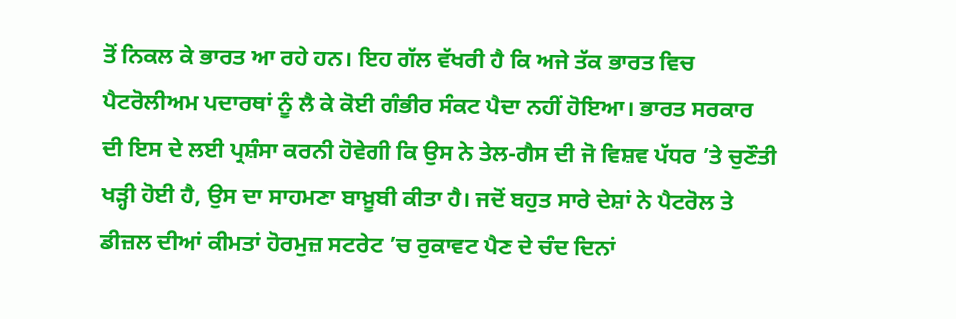ਤੋਂ ਨਿਕਲ ਕੇ ਭਾਰਤ ਆ ਰਹੇ ਹਨ। ਇਹ ਗੱਲ ਵੱਖਰੀ ਹੈ ਕਿ ਅਜੇ ਤੱਕ ਭਾਰਤ ਵਿਚ ਪੈਟਰੋਲੀਅਮ ਪਦਾਰਥਾਂ ਨੂੰ ਲੈ ਕੇ ਕੋਈ ਗੰਭੀਰ ਸੰਕਟ ਪੈਦਾ ਨਹੀਂ ਹੋਇਆ। ਭਾਰਤ ਸਰਕਾਰ ਦੀ ਇਸ ਦੇ ਲਈ ਪ੍ਰਸ਼ੰਸਾ ਕਰਨੀ ਹੋਵੇਗੀ ਕਿ ਉਸ ਨੇ ਤੇਲ-ਗੈਸ ਦੀ ਜੋ ਵਿਸ਼ਵ ਪੱਧਰ ’ਤੇ ਚੁਣੌਤੀ ਖੜ੍ਹੀ ਹੋਈ ਹੈ, ਉਸ ਦਾ ਸਾਹਮਣਾ ਬਾਖ਼ੂਬੀ ਕੀਤਾ ਹੈ। ਜਦੋਂ ਬਹੁਤ ਸਾਰੇ ਦੇਸ਼ਾਂ ਨੇ ਪੈਟਰੋਲ ਤੇ ਡੀਜ਼ਲ ਦੀਆਂ ਕੀਮਤਾਂ ਹੋਰਮੁਜ਼ ਸਟਰੇਟ ’ਚ ਰੁਕਾਵਟ ਪੈਣ ਦੇ ਚੰਦ ਦਿਨਾਂ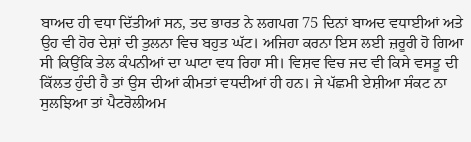ਬਾਅਦ ਹੀ ਵਧਾ ਦਿੱਤੀਆਂ ਸਨ, ਤਦ ਭਾਰਤ ਨੇ ਲਗਪਗ 75 ਦਿਨਾਂ ਬਾਅਦ ਵਧਾਈਆਂ ਅਤੇ ਉਹ ਵੀ ਹੋਰ ਦੇਸ਼ਾਂ ਦੀ ਤੁਲਨਾ ਵਿਚ ਬਹੁਤ ਘੱਟ। ਅਜਿਹਾ ਕਰਨਾ ਇਸ ਲਈ ਜ਼ਰੂਰੀ ਹੋ ਗਿਆ ਸੀ ਕਿਉਂਕਿ ਤੇਲ ਕੰਪਨੀਆਂ ਦਾ ਘਾਟਾ ਵਧ ਰਿਹਾ ਸੀ। ਵਿਸ਼ਵ ਵਿਚ ਜਦ ਵੀ ਕਿਸੇ ਵਸਤੂ ਦੀ ਕਿੱਲਤ ਹੁੰਦੀ ਹੈ ਤਾਂ ਉਸ ਦੀਆਂ ਕੀਮਤਾਂ ਵਧਦੀਆਂ ਹੀ ਹਨ। ਜੇ ਪੱਛਮੀ ਏਸ਼ੀਆ ਸੰਕਟ ਨਾ ਸੁਲਝਿਆ ਤਾਂ ਪੈਟਰੋਲੀਅਮ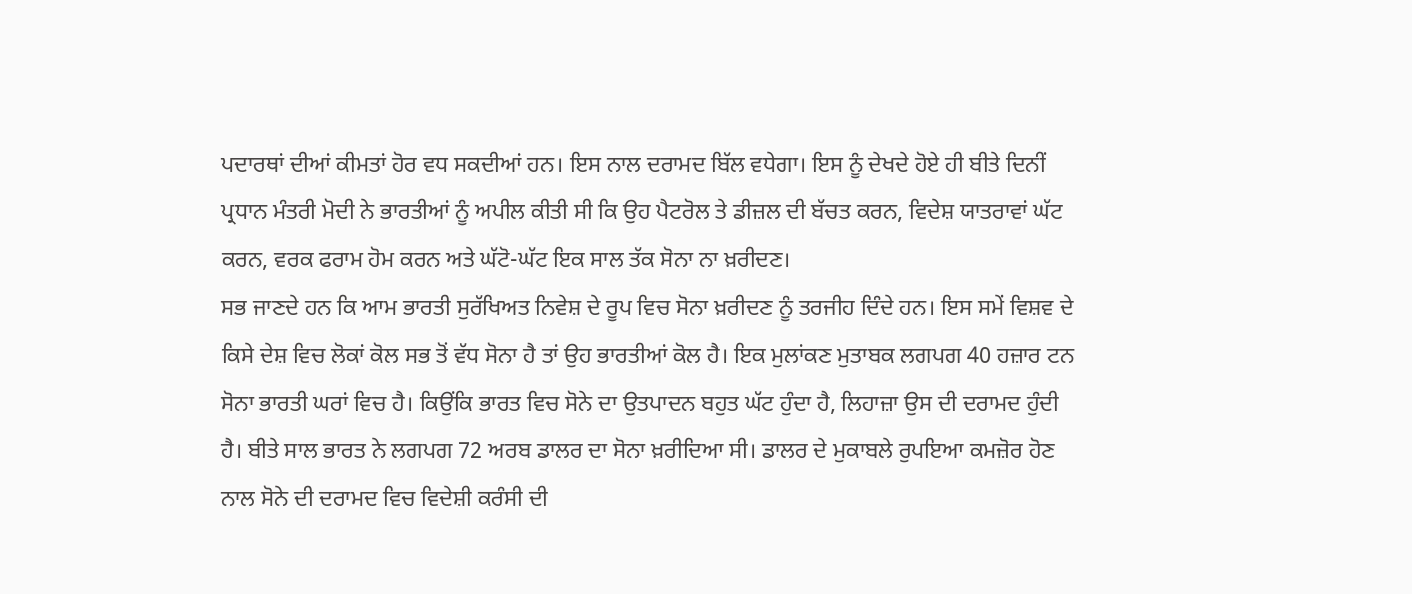ਪਦਾਰਥਾਂ ਦੀਆਂ ਕੀਮਤਾਂ ਹੋਰ ਵਧ ਸਕਦੀਆਂ ਹਨ। ਇਸ ਨਾਲ ਦਰਾਮਦ ਬਿੱਲ ਵਧੇਗਾ। ਇਸ ਨੂੰ ਦੇਖਦੇ ਹੋਏ ਹੀ ਬੀਤੇ ਦਿਨੀਂ ਪ੍ਰਧਾਨ ਮੰਤਰੀ ਮੋਦੀ ਨੇ ਭਾਰਤੀਆਂ ਨੂੰ ਅਪੀਲ ਕੀਤੀ ਸੀ ਕਿ ਉਹ ਪੈਟਰੋਲ ਤੇ ਡੀਜ਼ਲ ਦੀ ਬੱਚਤ ਕਰਨ, ਵਿਦੇਸ਼ ਯਾਤਰਾਵਾਂ ਘੱਟ ਕਰਨ, ਵਰਕ ਫਰਾਮ ਹੋਮ ਕਰਨ ਅਤੇ ਘੱਟੋ-ਘੱਟ ਇਕ ਸਾਲ ਤੱਕ ਸੋਨਾ ਨਾ ਖ਼ਰੀਦਣ।
ਸਭ ਜਾਣਦੇ ਹਨ ਕਿ ਆਮ ਭਾਰਤੀ ਸੁਰੱਖਿਅਤ ਨਿਵੇਸ਼ ਦੇ ਰੂਪ ਵਿਚ ਸੋਨਾ ਖ਼ਰੀਦਣ ਨੂੰ ਤਰਜੀਹ ਦਿੰਦੇ ਹਨ। ਇਸ ਸਮੇਂ ਵਿਸ਼ਵ ਦੇ ਕਿਸੇ ਦੇਸ਼ ਵਿਚ ਲੋਕਾਂ ਕੋਲ ਸਭ ਤੋਂ ਵੱਧ ਸੋਨਾ ਹੈ ਤਾਂ ਉਹ ਭਾਰਤੀਆਂ ਕੋਲ ਹੈ। ਇਕ ਮੁਲਾਂਕਣ ਮੁਤਾਬਕ ਲਗਪਗ 40 ਹਜ਼ਾਰ ਟਨ ਸੋਨਾ ਭਾਰਤੀ ਘਰਾਂ ਵਿਚ ਹੈ। ਕਿਉਂਕਿ ਭਾਰਤ ਵਿਚ ਸੋਨੇ ਦਾ ਉਤਪਾਦਨ ਬਹੁਤ ਘੱਟ ਹੁੰਦਾ ਹੈ, ਲਿਹਾਜ਼ਾ ਉਸ ਦੀ ਦਰਾਮਦ ਹੁੰਦੀ ਹੈ। ਬੀਤੇ ਸਾਲ ਭਾਰਤ ਨੇ ਲਗਪਗ 72 ਅਰਬ ਡਾਲਰ ਦਾ ਸੋਨਾ ਖ਼ਰੀਦਿਆ ਸੀ। ਡਾਲਰ ਦੇ ਮੁਕਾਬਲੇ ਰੁਪਇਆ ਕਮਜ਼ੋਰ ਹੋਣ ਨਾਲ ਸੋਨੇ ਦੀ ਦਰਾਮਦ ਵਿਚ ਵਿਦੇਸ਼ੀ ਕਰੰਸੀ ਦੀ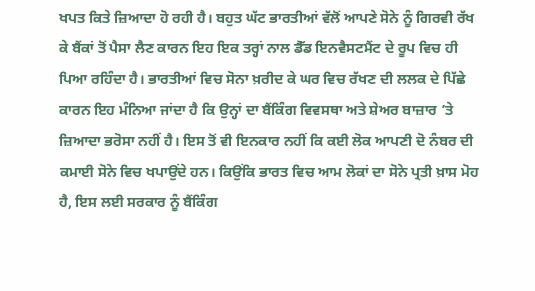ਖਪਤ ਕਿਤੇ ਜ਼ਿਆਦਾ ਹੋ ਰਹੀ ਹੈ। ਬਹੁਤ ਘੱਟ ਭਾਰਤੀਆਂ ਵੱਲੋਂ ਆਪਣੇ ਸੋਨੇ ਨੂੰ ਗਿਰਵੀ ਰੱਖ ਕੇ ਬੈਂਕਾਂ ਤੋਂ ਪੈਸਾ ਲੈਣ ਕਾਰਨ ਇਹ ਇਕ ਤਰ੍ਹਾਂ ਨਾਲ ਡੈੱਡ ਇਨਵੈਸਟਮੈਂਟ ਦੇ ਰੂਪ ਵਿਚ ਹੀ ਪਿਆ ਰਹਿੰਦਾ ਹੈ। ਭਾਰਤੀਆਂ ਵਿਚ ਸੋਨਾ ਖ਼ਰੀਦ ਕੇ ਘਰ ਵਿਚ ਰੱਖਣ ਦੀ ਲਲਕ ਦੇ ਪਿੱਛੇ ਕਾਰਨ ਇਹ ਮੰਨਿਆ ਜਾਂਦਾ ਹੈ ਕਿ ਉਨ੍ਹਾਂ ਦਾ ਬੈਂਕਿੰਗ ਵਿਵਸਥਾ ਅਤੇ ਸ਼ੇਅਰ ਬਾਜ਼ਾਰ ’ਤੇ ਜ਼ਿਆਦਾ ਭਰੋਸਾ ਨਹੀਂ ਹੈ। ਇਸ ਤੋਂ ਵੀ ਇਨਕਾਰ ਨਹੀਂ ਕਿ ਕਈ ਲੋਕ ਆਪਣੀ ਦੋ ਨੰਬਰ ਦੀ ਕਮਾਈ ਸੋਨੇ ਵਿਚ ਖਪਾਉਂਦੇ ਹਨ। ਕਿਉਂਕਿ ਭਾਰਤ ਵਿਚ ਆਮ ਲੋਕਾਂ ਦਾ ਸੋਨੇ ਪ੍ਰਤੀ ਖ਼ਾਸ ਮੋਹ ਹੈ, ਇਸ ਲਈ ਸਰਕਾਰ ਨੂੰ ਬੈਂਕਿੰਗ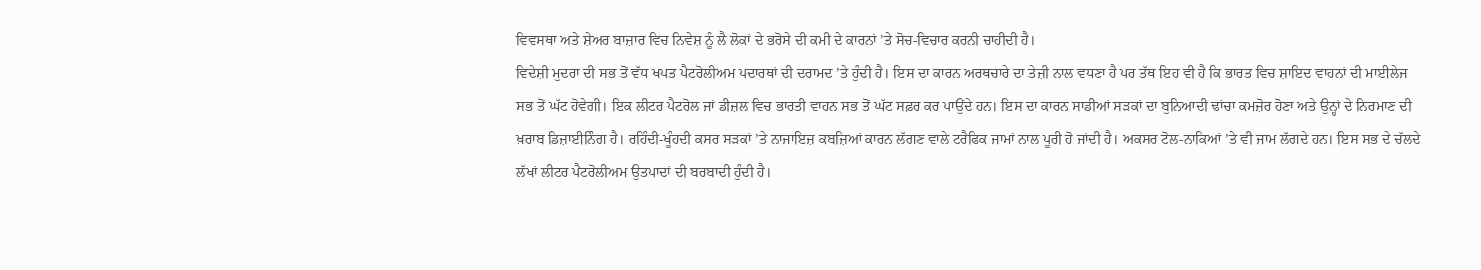ਵਿਵਸਥਾ ਅਤੇ ਸ਼ੇਅਰ ਬਾਜ਼ਾਰ ਵਿਚ ਨਿਵੇਸ਼ ਨੂੰ ਲੈ ਲੋਕਾਂ ਦੇ ਭਰੋਸੇ ਦੀ ਕਮੀ ਦੇ ਕਾਰਨਾਂ ’ਤੇ ਸੋਚ-ਵਿਚਾਰ ਕਰਨੀ ਚਾਹੀਦੀ ਹੈ।
ਵਿਦੇਸ਼ੀ ਮੁਦਰਾ ਦੀ ਸਭ ਤੋਂ ਵੱਧ ਖਪਤ ਪੈਟਰੋਲੀਅਮ ਪਦਾਰਥਾਂ ਦੀ ਦਰਾਮਦ ’ਤੇ ਹੁੰਦੀ ਹੈ। ਇਸ ਦਾ ਕਾਰਨ ਅਰਥਚਾਰੇ ਦਾ ਤੇਜ਼ੀ ਨਾਲ ਵਧਣਾ ਹੈ ਪਰ ਤੱਥ ਇਹ ਵੀ ਹੈ ਕਿ ਭਾਰਤ ਵਿਚ ਸ਼ਾਇਦ ਵਾਹਨਾਂ ਦੀ ਮਾਈਲੇਜ ਸਭ ਤੋਂ ਘੱਟ ਹੋਵੇਗੀ। ਇਕ ਲੀਟਰ ਪੈਟਰੋਲ ਜਾਂ ਡੀਜ਼ਲ ਵਿਚ ਭਾਰਤੀ ਵਾਹਨ ਸਭ ਤੋਂ ਘੱਟ ਸਫ਼ਰ ਕਰ ਪਾਉਂਦੇ ਹਨ। ਇਸ ਦਾ ਕਾਰਨ ਸਾਡੀਆਂ ਸੜਕਾਂ ਦਾ ਬੁਨਿਆਦੀ ਢਾਂਚਾ ਕਮਜ਼ੋਰ ਹੋਣਾ ਅਤੇ ਉਨ੍ਹਾਂ ਦੇ ਨਿਰਮਾਣ ਦੀ ਖ਼ਰਾਬ ਡਿਜ਼ਾਈਨਿੰਗ ਹੈ। ਰਹਿੰਦੀ-ਖੂੰਹਦੀ ਕਸਰ ਸੜਕਾਂ ’ਤੇ ਨਾਜਾਇਜ਼ ਕਬਜ਼ਿਆਂ ਕਾਰਨ ਲੱਗਣ ਵਾਲੇ ਟਰੈਫਿਕ ਜਾਮਾਂ ਨਾਲ ਪੂਰੀ ਹੋ ਜਾਂਦੀ ਹੈ। ਅਕਸਰ ਟੋਲ-ਨਾਕਿਆਂ ’ਤੇ ਵੀ ਜਾਮ ਲੱਗਦੇ ਹਨ। ਇਸ ਸਭ ਦੇ ਚੱਲਦੇ ਲੱਖਾਂ ਲੀਟਰ ਪੈਟਰੋਲੀਅਮ ਉਤਪਾਦਾਂ ਦੀ ਬਰਬਾਦੀ ਹੁੰਦੀ ਹੈ।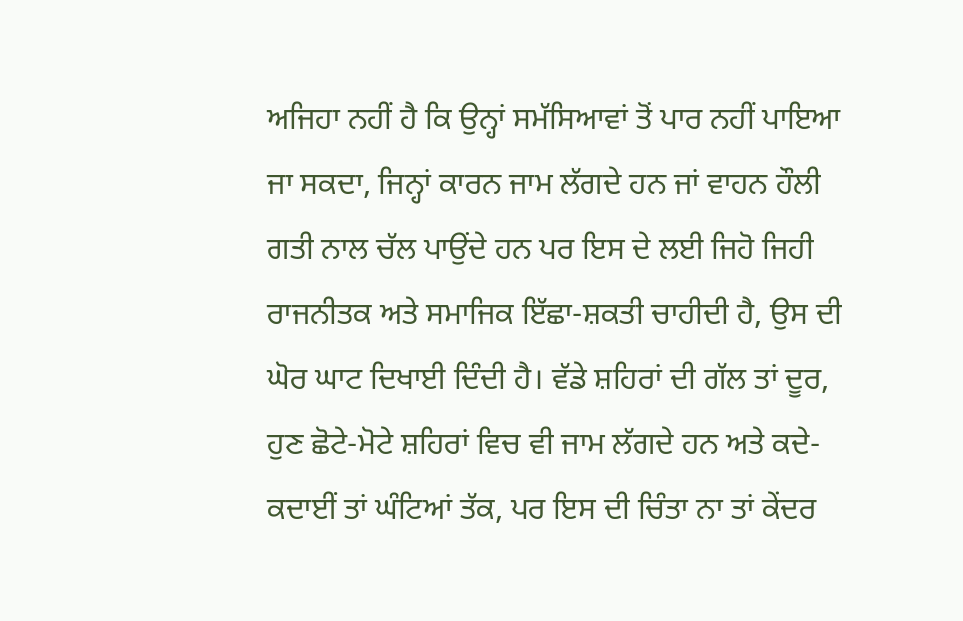ਅਜਿਹਾ ਨਹੀਂ ਹੈ ਕਿ ਉਨ੍ਹਾਂ ਸਮੱਸਿਆਵਾਂ ਤੋਂ ਪਾਰ ਨਹੀਂ ਪਾਇਆ ਜਾ ਸਕਦਾ, ਜਿਨ੍ਹਾਂ ਕਾਰਨ ਜਾਮ ਲੱਗਦੇ ਹਨ ਜਾਂ ਵਾਹਨ ਹੌਲੀ ਗਤੀ ਨਾਲ ਚੱਲ ਪਾਉਂਦੇ ਹਨ ਪਰ ਇਸ ਦੇ ਲਈ ਜਿਹੋ ਜਿਹੀ ਰਾਜਨੀਤਕ ਅਤੇ ਸਮਾਜਿਕ ਇੱਛਾ-ਸ਼ਕਤੀ ਚਾਹੀਦੀ ਹੈ, ਉਸ ਦੀ ਘੋਰ ਘਾਟ ਦਿਖਾਈ ਦਿੰਦੀ ਹੈ। ਵੱਡੇ ਸ਼ਹਿਰਾਂ ਦੀ ਗੱਲ ਤਾਂ ਦੂਰ, ਹੁਣ ਛੋਟੇ-ਮੋਟੇ ਸ਼ਹਿਰਾਂ ਵਿਚ ਵੀ ਜਾਮ ਲੱਗਦੇ ਹਨ ਅਤੇ ਕਦੇ-ਕਦਾਈਂ ਤਾਂ ਘੰਟਿਆਂ ਤੱਕ, ਪਰ ਇਸ ਦੀ ਚਿੰਤਾ ਨਾ ਤਾਂ ਕੇਂਦਰ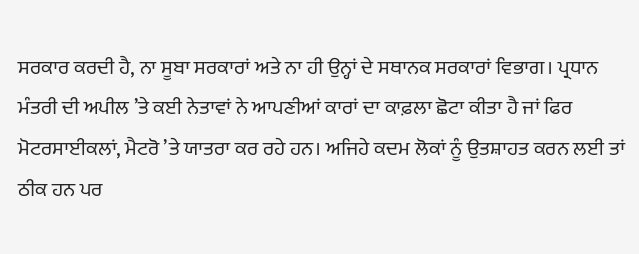ਸਰਕਾਰ ਕਰਦੀ ਹੈ, ਨਾ ਸੂਬਾ ਸਰਕਾਰਾਂ ਅਤੇ ਨਾ ਹੀ ਉਨ੍ਹਾਂ ਦੇ ਸਥਾਨਕ ਸਰਕਾਰਾਂ ਵਿਭਾਗ। ਪ੍ਰਧਾਨ ਮੰਤਰੀ ਦੀ ਅਪੀਲ ’ਤੇ ਕਈ ਨੇਤਾਵਾਂ ਨੇ ਆਪਣੀਆਂ ਕਾਰਾਂ ਦਾ ਕਾਫ਼ਲਾ ਛੋਟਾ ਕੀਤਾ ਹੈ ਜਾਂ ਫਿਰ ਮੋਟਰਸਾਈਕਲਾਂ, ਮੈਟਰੋ ’ਤੇ ਯਾਤਰਾ ਕਰ ਰਹੇ ਹਨ। ਅਜਿਹੇ ਕਦਮ ਲੋਕਾਂ ਨੂੰ ਉਤਸ਼ਾਹਤ ਕਰਨ ਲਈ ਤਾਂ ਠੀਕ ਹਨ ਪਰ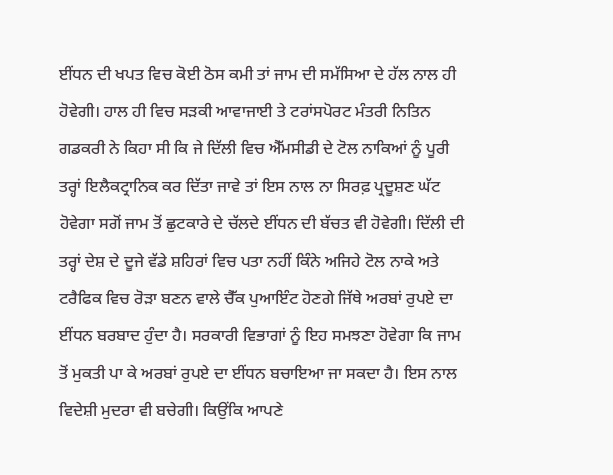ਈਂਧਨ ਦੀ ਖਪਤ ਵਿਚ ਕੋਈ ਠੋਸ ਕਮੀ ਤਾਂ ਜਾਮ ਦੀ ਸਮੱਸਿਆ ਦੇ ਹੱਲ ਨਾਲ ਹੀ ਹੋਵੇਗੀ। ਹਾਲ ਹੀ ਵਿਚ ਸੜਕੀ ਆਵਾਜਾਈ ਤੇ ਟਰਾਂਸਪੋਰਟ ਮੰਤਰੀ ਨਿਤਿਨ ਗਡਕਰੀ ਨੇ ਕਿਹਾ ਸੀ ਕਿ ਜੇ ਦਿੱਲੀ ਵਿਚ ਐੱਮਸੀਡੀ ਦੇ ਟੋਲ ਨਾਕਿਆਂ ਨੂੰ ਪੂਰੀ ਤਰ੍ਹਾਂ ਇਲੈਕਟ੍ਰਾਨਿਕ ਕਰ ਦਿੱਤਾ ਜਾਵੇ ਤਾਂ ਇਸ ਨਾਲ ਨਾ ਸਿਰਫ਼ ਪ੍ਰਦੂਸ਼ਣ ਘੱਟ ਹੋਵੇਗਾ ਸਗੋਂ ਜਾਮ ਤੋਂ ਛੁਟਕਾਰੇ ਦੇ ਚੱਲਦੇ ਈਂਧਨ ਦੀ ਬੱਚਤ ਵੀ ਹੋਵੇਗੀ। ਦਿੱਲੀ ਦੀ ਤਰ੍ਹਾਂ ਦੇਸ਼ ਦੇ ਦੂਜੇ ਵੱਡੇ ਸ਼ਹਿਰਾਂ ਵਿਚ ਪਤਾ ਨਹੀਂ ਕਿੰਨੇ ਅਜਿਹੇ ਟੋਲ ਨਾਕੇ ਅਤੇ ਟਰੈਫਿਕ ਵਿਚ ਰੋੜਾ ਬਣਨ ਵਾਲੇ ਚੈੱਕ ਪੁਆਇੰਟ ਹੋਣਗੇ ਜਿੱਥੇ ਅਰਬਾਂ ਰੁਪਏ ਦਾ ਈਂਧਨ ਬਰਬਾਦ ਹੁੰਦਾ ਹੈ। ਸਰਕਾਰੀ ਵਿਭਾਗਾਂ ਨੂੰ ਇਹ ਸਮਝਣਾ ਹੋਵੇਗਾ ਕਿ ਜਾਮ ਤੋਂ ਮੁਕਤੀ ਪਾ ਕੇ ਅਰਬਾਂ ਰੁਪਏ ਦਾ ਈਂਧਨ ਬਚਾਇਆ ਜਾ ਸਕਦਾ ਹੈ। ਇਸ ਨਾਲ ਵਿਦੇਸ਼ੀ ਮੁਦਰਾ ਵੀ ਬਚੇਗੀ। ਕਿਉਂਕਿ ਆਪਣੇ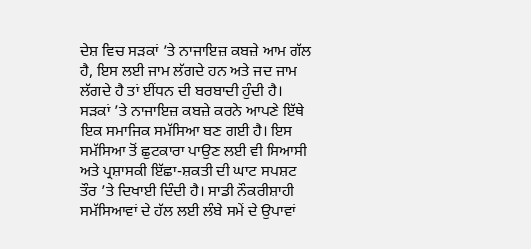ਦੇਸ਼ ਵਿਚ ਸੜਕਾਂ ’ਤੇ ਨਾਜਾਇਜ਼ ਕਬਜ਼ੇ ਆਮ ਗੱਲ ਹੈ, ਇਸ ਲਈ ਜਾਮ ਲੱਗਦੇ ਹਨ ਅਤੇ ਜਦ ਜਾਮ ਲੱਗਦੇ ਹੈ ਤਾਂ ਈਂਧਨ ਦੀ ਬਰਬਾਦੀ ਹੁੰਦੀ ਹੈ। ਸੜਕਾਂ ’ਤੇ ਨਾਜਾਇਜ਼ ਕਬਜ਼ੇ ਕਰਨੇ ਆਪਣੇ ਇੱਥੇ ਇਕ ਸਮਾਜਿਕ ਸਮੱਸਿਆ ਬਣ ਗਈ ਹੈ। ਇਸ ਸਮੱਸਿਆ ਤੋਂ ਛੁਟਕਾਰਾ ਪਾਉਣ ਲਈ ਵੀ ਸਿਆਸੀ ਅਤੇ ਪ੍ਰਸ਼ਾਸਕੀ ਇੱਛਾ-ਸ਼ਕਤੀ ਦੀ ਘਾਟ ਸਪਸ਼ਟ ਤੌਰ ’ਤੇ ਦਿਖਾਈ ਦਿੰਦੀ ਹੈ। ਸਾਡੀ ਨੌਕਰੀਸ਼ਾਹੀ ਸਮੱਸਿਆਵਾਂ ਦੇ ਹੱਲ ਲਈ ਲੰਬੇ ਸਮੇਂ ਦੇ ਉਪਾਵਾਂ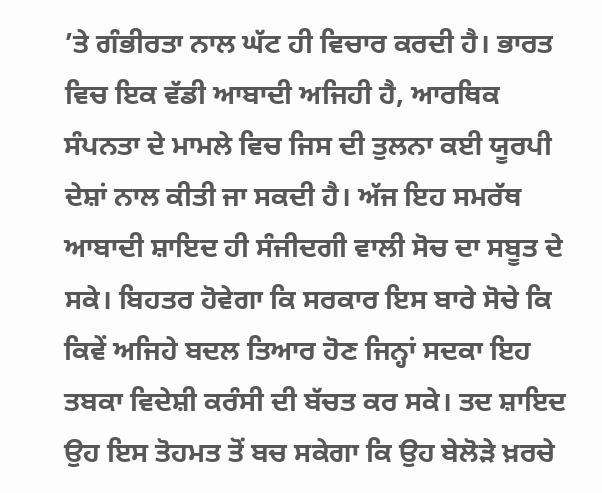’ਤੇ ਗੰਭੀਰਤਾ ਨਾਲ ਘੱਟ ਹੀ ਵਿਚਾਰ ਕਰਦੀ ਹੈ। ਭਾਰਤ ਵਿਚ ਇਕ ਵੱਡੀ ਆਬਾਦੀ ਅਜਿਹੀ ਹੈ, ਆਰਥਿਕ ਸੰਪਨਤਾ ਦੇ ਮਾਮਲੇ ਵਿਚ ਜਿਸ ਦੀ ਤੁਲਨਾ ਕਈ ਯੂਰਪੀ ਦੇਸ਼ਾਂ ਨਾਲ ਕੀਤੀ ਜਾ ਸਕਦੀ ਹੈ। ਅੱਜ ਇਹ ਸਮਰੱਥ ਆਬਾਦੀ ਸ਼ਾਇਦ ਹੀ ਸੰਜੀਦਗੀ ਵਾਲੀ ਸੋਚ ਦਾ ਸਬੂਤ ਦੇ ਸਕੇ। ਬਿਹਤਰ ਹੋਵੇਗਾ ਕਿ ਸਰਕਾਰ ਇਸ ਬਾਰੇ ਸੋਚੇ ਕਿ ਕਿਵੇਂ ਅਜਿਹੇ ਬਦਲ ਤਿਆਰ ਹੋਣ ਜਿਨ੍ਹਾਂ ਸਦਕਾ ਇਹ ਤਬਕਾ ਵਿਦੇਸ਼ੀ ਕਰੰਸੀ ਦੀ ਬੱਚਤ ਕਰ ਸਕੇ। ਤਦ ਸ਼ਾਇਦ ਉਹ ਇਸ ਤੋਹਮਤ ਤੋਂ ਬਚ ਸਕੇਗਾ ਕਿ ਉਹ ਬੇਲੋੜੇ ਖ਼ਰਚੇ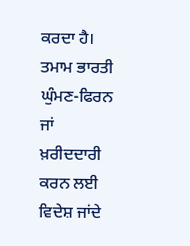ਕਰਦਾ ਹੈ। ਤਮਾਮ ਭਾਰਤੀ ਘੁੰਮਣ-ਫਿਰਨ ਜਾਂ ਖ਼ਰੀਦਦਾਰੀ ਕਰਨ ਲਈ ਵਿਦੇਸ਼ ਜਾਂਦੇ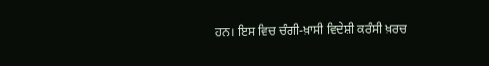ਹਨ। ਇਸ ਵਿਚ ਚੰਗੀ-ਖ਼ਾਸੀ ਵਿਦੇਸ਼ੀ ਕਰੰਸੀ ਖ਼ਰਚ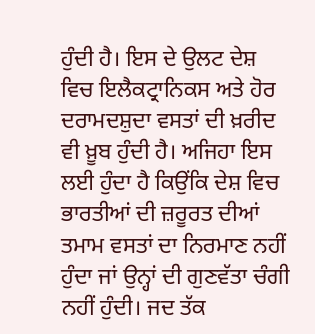ਹੁੰਦੀ ਹੈ। ਇਸ ਦੇ ਉਲਟ ਦੇਸ਼ ਵਿਚ ਇਲੈਕਟ੍ਰਾਨਿਕਸ ਅਤੇ ਹੋਰ ਦਰਾਮਦਸ਼ੁਦਾ ਵਸਤਾਂ ਦੀ ਖ਼ਰੀਦ ਵੀ ਖ਼ੂਬ ਹੁੰਦੀ ਹੈ। ਅਜਿਹਾ ਇਸ ਲਈ ਹੁੰਦਾ ਹੈ ਕਿਉਂਕਿ ਦੇਸ਼ ਵਿਚ ਭਾਰਤੀਆਂ ਦੀ ਜ਼ਰੂਰਤ ਦੀਆਂ ਤਮਾਮ ਵਸਤਾਂ ਦਾ ਨਿਰਮਾਣ ਨਹੀਂ ਹੁੰਦਾ ਜਾਂ ਉਨ੍ਹਾਂ ਦੀ ਗੁਣਵੱਤਾ ਚੰਗੀ ਨਹੀਂ ਹੁੰਦੀ। ਜਦ ਤੱਕ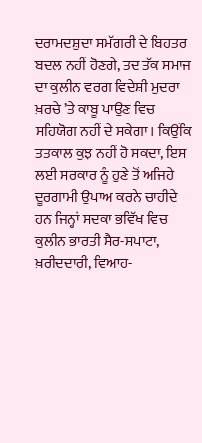ਦਰਾਮਦਸ਼ੁਦਾ ਸਮੱਗਰੀ ਦੇ ਬਿਹਤਰ ਬਦਲ ਨਹੀਂ ਹੋਣਗੇ, ਤਦ ਤੱਕ ਸਮਾਜ ਦਾ ਕੁਲੀਨ ਵਰਗ ਵਿਦੇਸ਼ੀ ਮੁਦਰਾ ਖ਼ਰਚੇ ’ਤੇ ਕਾਬੂ ਪਾਉਣ ਵਿਚ ਸਹਿਯੋਗ ਨਹੀਂ ਦੇ ਸਕੇਗਾ। ਕਿਉਂਕਿ ਤਤਕਾਲ ਕੁਝ ਨਹੀਂ ਹੋ ਸਕਦਾ, ਇਸ ਲਈ ਸਰਕਾਰ ਨੂੰ ਹੁਣੇ ਤੋਂ ਅਜਿਹੇ ਦੂਰਗਾਮੀ ਉਪਾਅ ਕਰਨੇ ਚਾਹੀਦੇ ਹਨ ਜਿਨ੍ਹਾਂ ਸਦਕਾ ਭਵਿੱਖ ਵਿਚ ਕੁਲੀਨ ਭਾਰਤੀ ਸੈਰ-ਸਪਾਟਾ, ਖ਼ਰੀਦਦਾਰੀ, ਵਿਆਹ-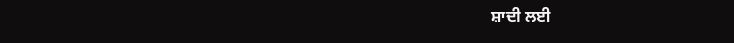ਸ਼ਾਦੀ ਲਈ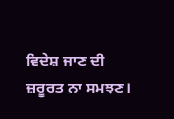ਵਿਦੇਸ਼ ਜਾਣ ਦੀ ਜ਼ਰੂਰਤ ਨਾ ਸਮਝਣ।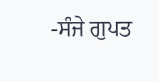-ਸੰਜੇ ਗੁਪਤ